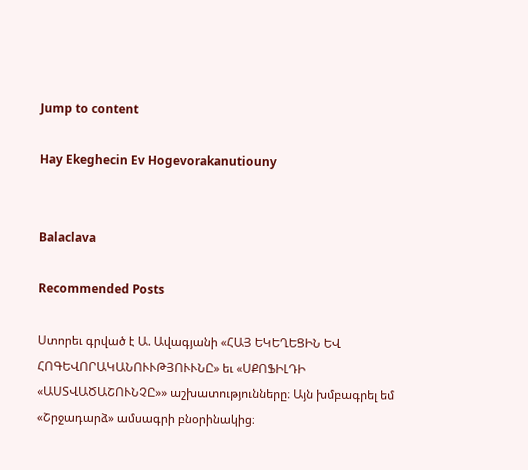Jump to content

Hay Ekeghecin Ev Hogevorakanutiouny


Balaclava

Recommended Posts

Ստորեւ գրված է Ա. Ավագյանի «ՀԱՅ ԵԿԵՂԵՑԻՆ ԵՎ ՀՈԳԵՎՈՐԱԿԱՆՈՒՒԹՅՈՒՒՆԸ» եւ «ՍՔՈՖԻԼԴԻ «ԱՍՏՎԱԾԱՇՈՒՆՉԸ»» աշխատությունները։ Այն խմբագրել եմ «Շրջադարձ» ամսագրի բնօրինակից։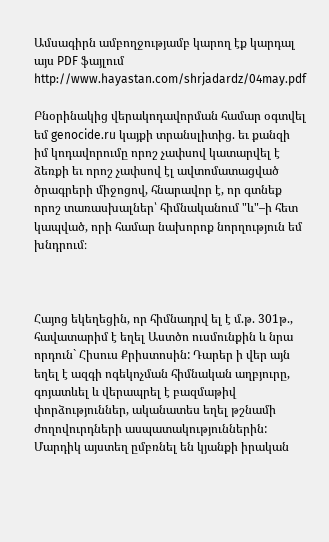Ամսագիրն ամբողջությամբ կարող էք կարդալ այս PDF ֆայլում http://www.hayastan.com/shrjadardz/04may.pdf

Բնօրինակից վերակոդավորման համար օգտվել եմ genocide.ru կայքի տրանսլիտից. եւ քանզի իմ կոդավորումը որոշ չափսով կատարվել է ձեռքի եւ որոշ չափսով էլ ավտոմատացված ծրագրերի միջոցով, հնարավոր է, որ գտնեք որոշ տառասխալներ՝ հիմնականում "և"–ի հետ կապված, որի համար նախորոք նորղություն եմ խնդրում։



Հայոց եկեղեցին, որ հիմնադրվ ել է մ.թ. 301թ., հավատարիմ է եղել Աստծո ուսմունքին և նրա որդուն` Հիսուս Քրիստոսին: Դարեր ի վեր այն եղել է ազգի ոգեկոչման հիմնական աղբյուրը, գոյատևել և վերապրել է բազմաթիվ փորձություններ, ականատես եղել թշնամի ժողովուրդների ասպատակություններին: Մարդիկ այստեղ ըմբռնել են կյանքի իրական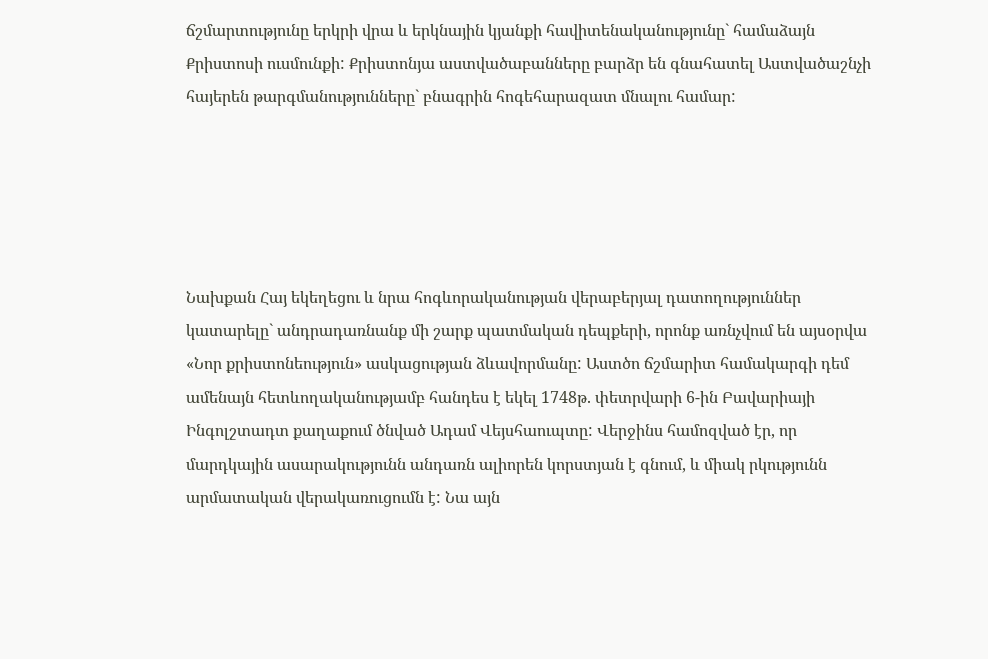ճշմարտությունը երկրի վրա և երկնային կյանքի հավիտենականությունը` համաձայն Քրիստոսի ուսմունքի: Քրիստոնյա աստվածաբանները բարձր են գնահատել Աստվածաշնչի հայերեն թարգմանությունները` բնագրին հոգեհարազատ մնալու համար:





Նախքան Հայ եկեղեցու և նրա հոգևորականության վերաբերյալ դատողություններ կատարելը` անդրադառնանք մի շարք պատմական դեպքերի, որոնք առնչվում են այսօրվա «Նոր քրիստոնեություն» ասկացության ձևավորմանը: Աստծո ճշմարիտ համակարգի դեմ ամենայն հետևողականությամբ հանդես է եկել 1748թ. փետրվարի 6-ին Բավարիայի Ինգոլշտադտ քաղաքում ծնված Ադամ Վեյսհաուպտը: Վերջինս համոզված էր, որ մարդկային ասարակությունն անդառն ալիորեն կորստյան է գնում, և միակ րկությունն արմատական վերակառուցումն է: Նա այն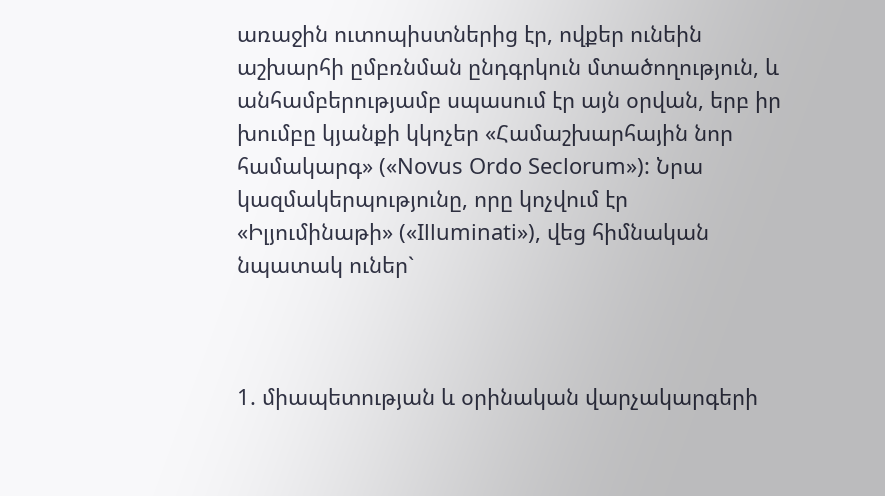առաջին ուտոպիստներից էր, ովքեր ունեին աշխարհի ըմբռնման ընդգրկուն մտածողություն, և անհամբերությամբ սպասում էր այն օրվան, երբ իր խումբը կյանքի կկոչեր «Համաշխարհային նոր համակարգ» («Novus Ordo Seclorum»): Նրա կազմակերպությունը, որը կոչվում էր «Իլյումինաթի» («Illuminati»), վեց հիմնական նպատակ ուներ`



1. միապետության և օրինական վարչակարգերի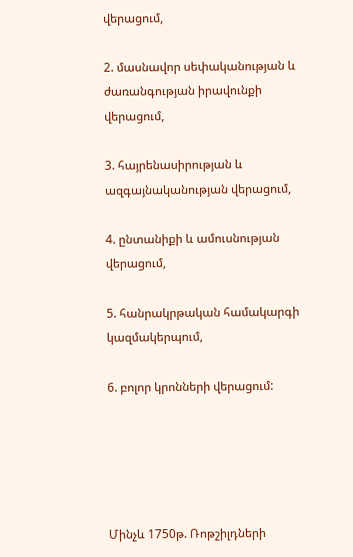վերացում,

2. մասնավոր սեփականության և ժառանգության իրավունքի վերացում,

3. հայրենասիրության և ազգայնականության վերացում,

4. ընտանիքի և ամուսնության վերացում,

5. հանրակրթական համակարգի կազմակերպում,

6. բոլոր կրոնների վերացում:





Մինչև 1750թ. Ռոթշիլդների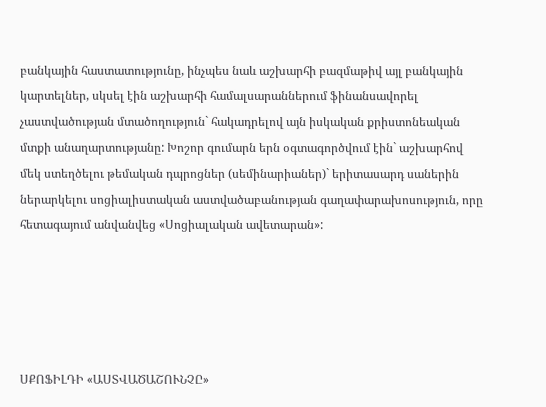բանկային հաստատությունը, ինչպես նաև աշխարհի բազմաթիվ այլ բանկային կարտելներ, սկսել էին աշխարհի համալսարաններում ֆինանսավորել չաստվածության մտածողություն` հակադրելով այն իսկական քրիստոնեական մտքի անաղարտությանը: Խոշոր գումարն երն օգտագործվում էին` աշխարհով մեկ ստեղծելու թեմական դպրոցներ (սեմինարիաներ)` երիտասարդ սաներին ներարկելու սոցիալիստական աստվածաբանության գաղափարախոսություն, որը հետագայում անվանվեց «Սոցիալական ավետարան»:





ՍՔՈՖԻԼԴԻ «ԱՍՏՎԱԾԱՇՈՒՆՉԸ»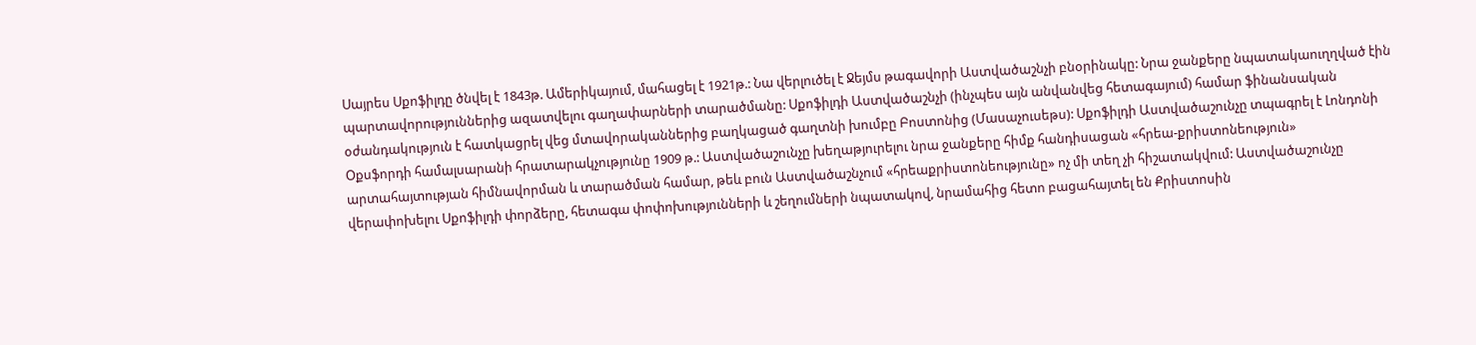Սայրես Սքոֆիլդը ծնվել է 1843թ. Ամերիկայում, մահացել է 1921թ.: Նա վերլուծել է Ջեյմս թագավորի Աստվածաշնչի բնօրինակը: Նրա ջանքերը նպատակաուղղված էին պարտավորություններից ազատվելու գաղափարների տարածմանը: Սքոֆիլդի Աստվածաշնչի (ինչպես այն անվանվեց հետագայում) համար ֆինանսական օժանդակություն է հատկացրել վեց մտավորականներից բաղկացած գաղտնի խումբը Բոստոնից (Մասաչուսեթս): Սքոֆիլդի Աստվածաշունչը տպագրել է Լոնդոնի Օքսֆորդի համալսարանի հրատարակչությունը 1909 թ.: Աստվածաշունչը խեղաթյուրելու նրա ջանքերը հիմք հանդիսացան «հրեա-քրիստոնեություն» արտահայտության հիմնավորման և տարածման համար, թեև բուն Աստվածաշնչում «հրեաքրիստոնեությունը» ոչ մի տեղ չի հիշատակվում: Աստվածաշունչը վերափոխելու Սքոֆիլդի փորձերը, հետագա փոփոխությունների և շեղումների նպատակով, նրամահից հետո բացահայտել են Քրիստոսին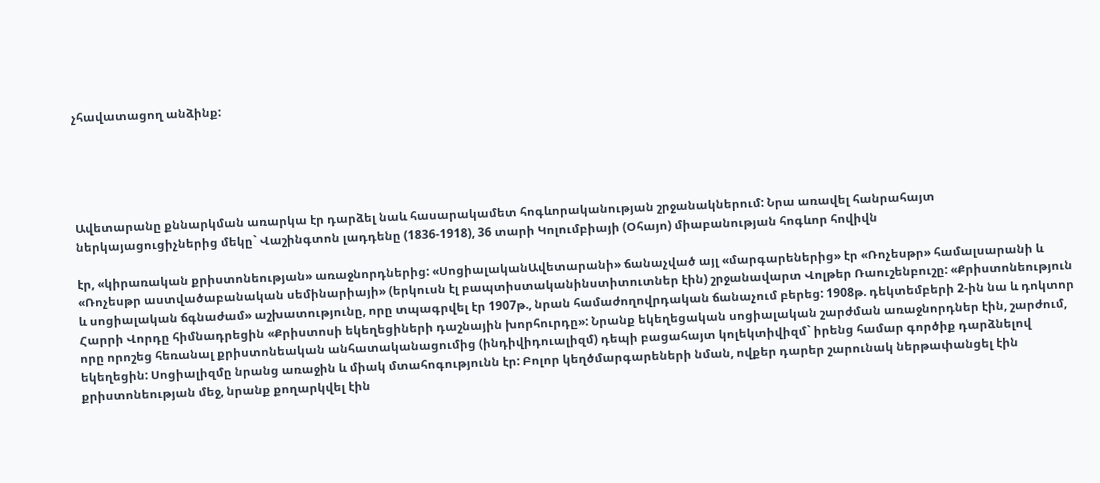չհավատացող անձինք:





Ավետարանը քննարկման առարկա էր դարձել նաև հասարակամետ հոգևորականության շրջանակներում: Նրա առավել հանրահայտ ներկայացուցիչներից մեկը` Վաշինգտոն լադդենը (1836-1918), 36 տարի Կոլումբիայի (Օհայո) միաբանության հոգևոր հովիվն

էր, «կիրառական քրիստոնեության» առաջնորդներից: «ՍոցիալականԱվետարանի» ճանաչված այլ «մարգարեներից» էր «Ռոչեսթր» համալսարանի և «Ռոչեսթր աստվածաբանական սեմինարիայի» (երկուսն էլ բապտիստականինստիտուտներ էին) շրջանավարտ Վոլթեր Ռաուշենբուշը: «Քրիստոնեություն և սոցիալական ճգնաժամ» աշխատությունը, որը տպագրվել էր 1907թ., նրան համաժողովրդական ճանաչում բերեց: 1908թ. դեկտեմբերի 2-ին նա և դոկտոր Հարրի Վորդը հիմնադրեցին «Քրիստոսի եկեղեցիների դաշնային խորհուրդը»: Նրանք եկեղեցական սոցիալական շարժման առաջնորդներ էին, շարժում, որը որոշեց հեռանալ քրիստոնեական անհատականացումից (ինդիվիդուալիզմ) դեպի բացահայտ կոլեկտիվիզմ` իրենց համար գործիք դարձնելով եկեղեցին: Սոցիալիզմը նրանց առաջին և միակ մտահոգությունն էր: Բոլոր կեղծմարգարեների նման, ովքեր դարեր շարունակ ներթափանցել էին քրիստոնեության մեջ, նրանք քողարկվել էին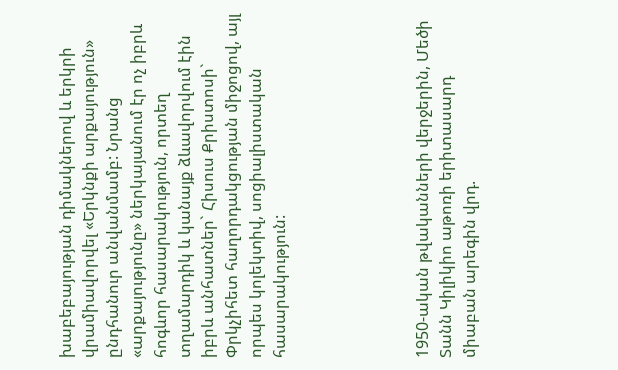խաբեբայության դիմակներով և երկրի վրամիավորվել «Երկնքի արքայություն» ընդհանուր անվանմամբ: Նրանց «արքայությունը» ներկայանում էր ոչ իբրև հոգևոր հասարակություն, որտեղ տղամարդիկ և կանայք ձևավորվում էին իբրև անհատներ` Հիսուս Քրիստոսի` Փրկչիհետ հաղորդակցության միջոցով, այլ որպես կոլեկտիվ, սոցիալիստական հասարակություն:





1950-ական թվականների վերջերին, Մեծի Տանն Կիլիկիո աթոռի երիտասարդ միաբան արեգին վրդ.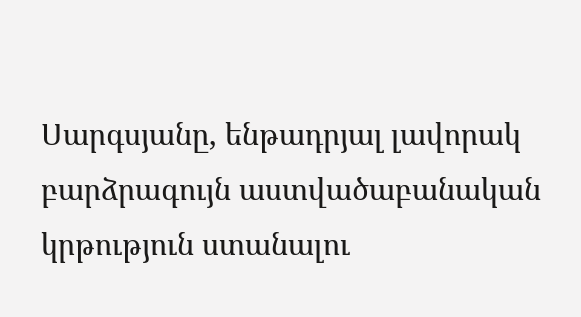Սարգսյանը, ենթադրյալ լավորակ բարձրագույն աստվածաբանական կրթություն ստանալու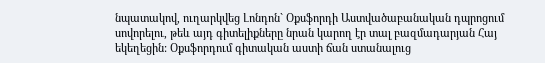նպատակով, ուղարկվեց Լոնդոն` Օքսֆորդի Աստվածաբանական դպրոցում սովորելու, թեև այդ գիտելիքները նրան կարող էր տալ բազմադարյան Հայ եկեղեցին: Օքսֆորդում գիտական աստի ճան ստանալուց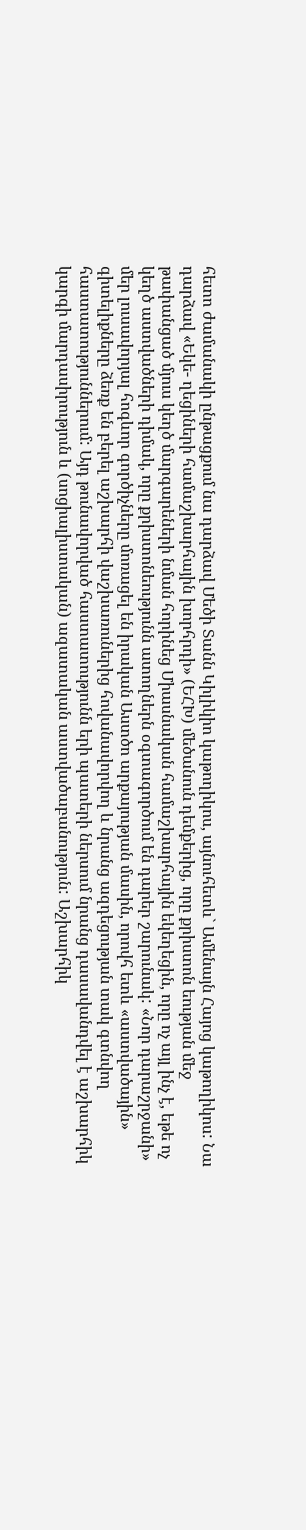հետո ժամանակի ընթացքում նա դարձավ Մեծի Տանն Կիլիկիո կաթողիկոս, այնուհետև` Ամենայն Հայոց կաթողիկոս: Նա դարձավ «Եկե- ղեցիների համաշխարհային խորհրդի» (ԵՀԽ) մեծանուն դեմքերից, որը քրիստոն եության մեջ թափանցած մյուս կեղծ մարգարեների նման հորինեց Միասնական համաշխարհային եկեղեցին, որը ոչ այլ ինչ է, եթե ոչ կեղծ աստվածների դիմակ, որը քրիստոնեությունն ատողներն օգտագործում են դարեր շարունակ: «Նոր դարաշրջանի» մեր լուսավորյալ հոգևոր գործիչները մոռացել են իրական Աստծո արքայության մասին, որովհ ետև «աստվածային» գիտելիքները ձեռք են բերել աշխարհի վաշխառուներից հովանավորվող և նրանց ազդեցության տակ գտնվող հաստատություններում: Այդ թունավորված հաստատությունն երի պատերի ներսում նրանց դասավանդվել է աշխարհիկ կարգի մարդասիրություն և (սոցիալիստական) ազատական աստվածաբանություն: Աշխարհիկ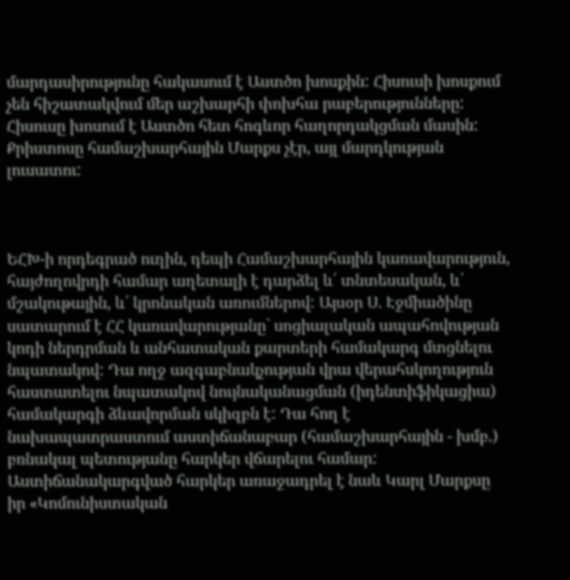մարդասիրությունը հակասում է Աստծո խոսքին: Հիսուսի խոսքում չեն հիշատակվում մեր աշխարհի փոխհա րաբերությունները: Հիսուսը խոսում է Աստծո հետ հոգևոր հաղորդակցման մասին: Քրիստոսը համաշխարհային Մարքս չէր, այլ մարդկության լուսատու:



ԵՀԽ-ի որդեգրած ուղին, դեպի Համաշխարհային կառավարություն, հայժողովրդի համար աղետալի է դարձել և՛ տնտեսական, և՛ մշակութային, և՛ կրոնական առումներով: Այսօր Ս. Էջմիածինը սատարում է ՀՀ կառավարությանը` սոցիալական ապահովության կոդի ներդրման և անհատական քարտերի համակարգ մտցնելու նպատակով: Դա ողջ ազգաբնակչության վրա վերահսկողություն հաստատելու նպատակով նույնականացման (իդենտիֆիկացիա) համակարգի ձևավորման սկիզբն է: Դա հող է նախապատրաստում աստիճանաբար (համաշխարհային - խմբ.) բռնակալ պետությանը հարկեր վճարելու համար: Աստիճանակարգված հարկեր առաջադրել է նաև Կարլ Մարքսը իր «Կոմունիստական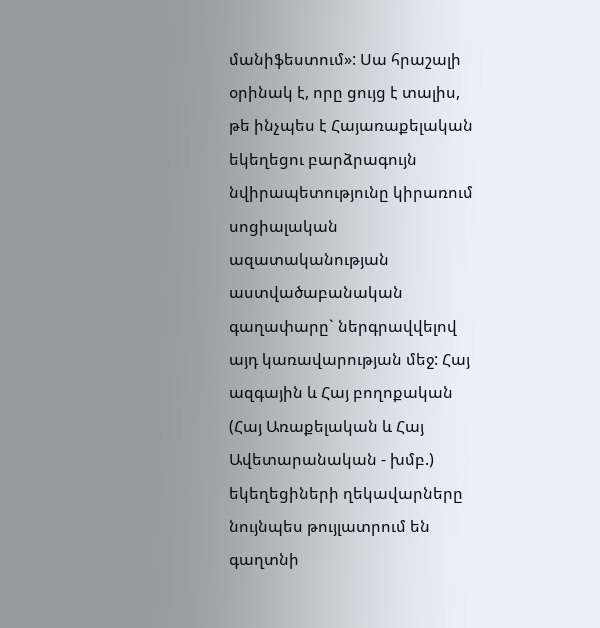մանիֆեստում»: Սա հրաշալի օրինակ է, որը ցույց է տալիս, թե ինչպես է Հայառաքելական եկեղեցու բարձրագույն նվիրապետությունը կիրառում սոցիալական ազատականության աստվածաբանական գաղափարը` ներգրավվելով այդ կառավարության մեջ: Հայ ազգային և Հայ բողոքական (Հայ Առաքելական և Հայ Ավետարանական - խմբ.) եկեղեցիների ղեկավարները նույնպես թույլատրում են գաղտնի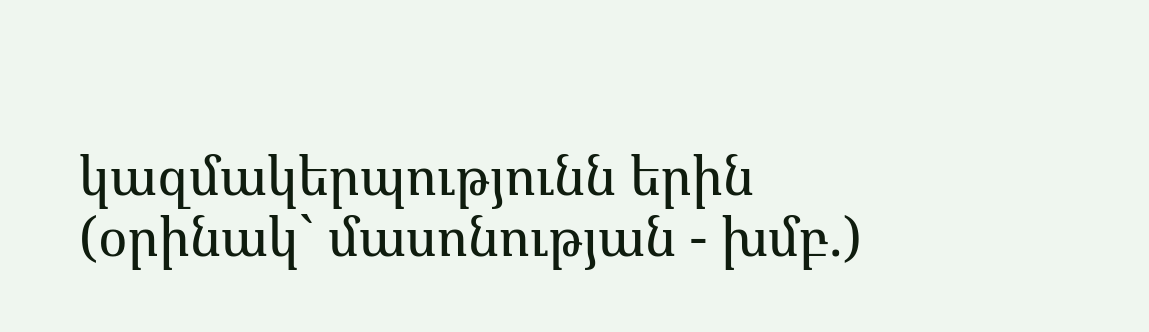կազմակերպությունն երին (օրինակ` մասոնության - խմբ.)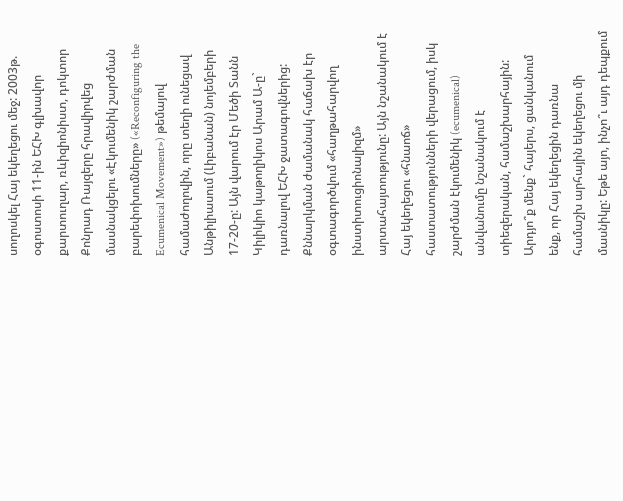սողոսկել Հայ եկեղեցու մեջ: 2003թ. օգոստոսի 11-ին ԵՀԽ գլխավոր քարտուղար, ռևիզիոնիստ, դոկտոր Քոնրադ Ռայզերը հրավիրվեց մասնակցելու «Էկումենիկ շարժման բարեփոխումները» («Reconfiguring the Ecumenical Movement») թեմայով համաժողովին, որը տեղի ունեցավ Անթիլիասում (Լիբանան) նոյեմբերի 17-20-ը: Այն վարում էր Մեծի Տանն Կիլիկիո կաթողիկոս Արամ Ա-ը` դառնալով ԵՀԽ ջատագովներից: Քննարկման ժամանակ հաճախ էր օգտագործվում «հաղթահարվող ինստիտուցիոնալիզմ» արտահայտությունը: Այն նշանակում է Հայ եկեղեցու «հնաոճ» հաստատությունների վերացում, իսկ շարժման էկումենիկ (ecumenical) անվանումը նշանակում է տիեզերական, համաշխարհային: Արդյո՞ք մենք` հայերս, ցանկանում ենք, որ Հայ եկեղեցին դառնա համաշխ արհային եկեղեցու մի մասնիկը: Եթե այո, ինչո՞ւ այդ դեպքում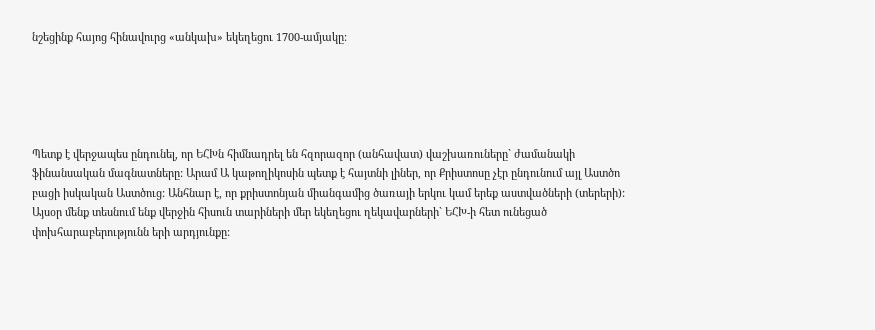նշեցինք հայոց հինավուրց «անկախ» եկեղեցու 1700-ամյակը:





Պետք է վերջապես ընդունել, որ ԵՀԽն հիմնադրել են հզորազոր (անհավատ) վաշխառուները` ժամանակի ֆինանսական մագնատները: Արամ Ա կաթողիկոսին պետք է հայտնի լիներ, որ Քրիստոսը չէր ընդունում այլ Աստծո բացի իսկական Աստծուց: Անհնար է, որ քրիստոնյան միանգամից ծառայի երկու կամ երեք աստվածների (տերերի): Այսօր մենք տեսնում ենք վերջին հիսուն տարիների մեր եկեղեցու ղեկավարների` ԵՀԽ-ի հետ ունեցած փոխհարաբերությունն երի արդյունքը: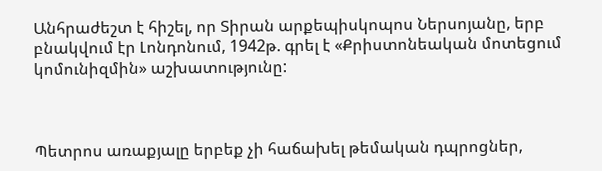Անհրաժեշտ է հիշել, որ Տիրան արքեպիսկոպոս Ներսոյանը, երբ բնակվում էր Լոնդոնում, 1942թ. գրել է «Քրիստոնեական մոտեցում կոմունիզմին» աշխատությունը:



Պետրոս առաքյալը երբեք չի հաճախել թեմական դպրոցներ,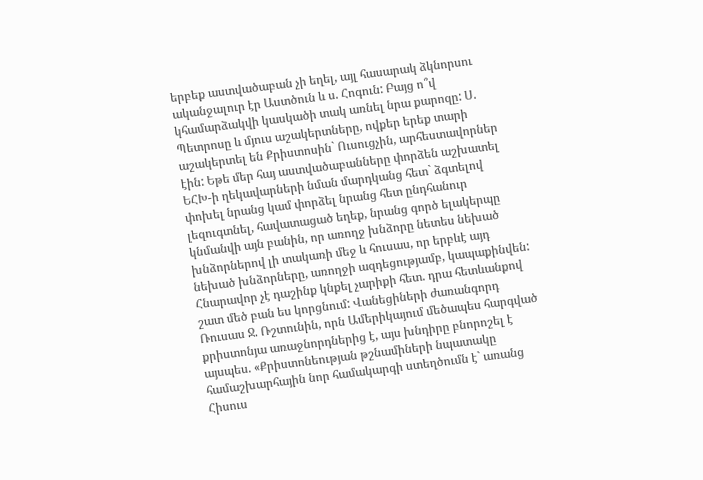երբեք աստվածաբան չի եղել, այլ հասարակ ձկնորսու ականջալուր էր Աստծուն և ս. Հոգուն: Բայց ո՞վ կհամարձակվի կասկածի տակ առնել նրա քարոզը: Ս. Պետրոսը և մյուս աշակերտները, ովքեր երեք տարի աշակերտել են Քրիստոսին` Ուսուցչին, արհեստավորներ էին: Եթե մեր հայ աստվածաբանները փորձեն աշխատել ԵՀԽ-ի ղեկավարների նման մարդկանց հետ` ձգտելով փոխել նրանց կամ փորձել նրանց հետ ընդհանուր լեզուգտնել, հավատացած եղեք, նրանց գործ ելակերպը կնմանվի այն բանին, որ առողջ խնձորը նետես նեխած խնձորներով լի տակառի մեջ և հուսաս, որ երբևէ այդ նեխած խնձորները, առողջի ազդեցությամբ, կապաքինվեն: Հնարավոր չէ դաշինք կնքել չարիքի հետ. դրա հետևանքով շատ մեծ բան ես կորցնում: Վանեցիների ժառանգորդ Ռուսաս Ջ. Ռշտունին, որն Ամերիկայում մեծապես հարգված քրիստոնյա առաջնորդներից է, այս խնդիրը բնորոշել է այսպես. «Քրիստոնեության թշնամիների նպատակը համաշխարհային նոր համակարգի ստեղծումն է` առանց Հիսուս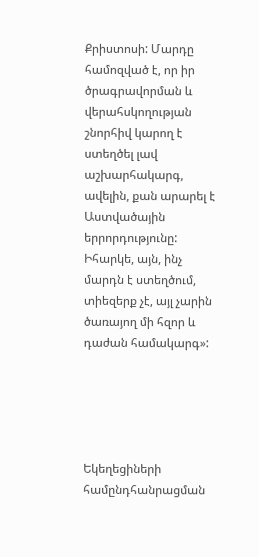Քրիստոսի: Մարդը համոզված է, որ իր ծրագրավորման և վերահսկողության շնորհիվ կարող է ստեղծել լավ աշխարհակարգ, ավելին, քան արարել է Աստվածային երրորդությունը: Իհարկե, այն, ինչ մարդն է ստեղծում, տիեզերք չէ, այլ չարին ծառայող մի հզոր և դաժան համակարգ»:





Եկեղեցիների համընդհանրացման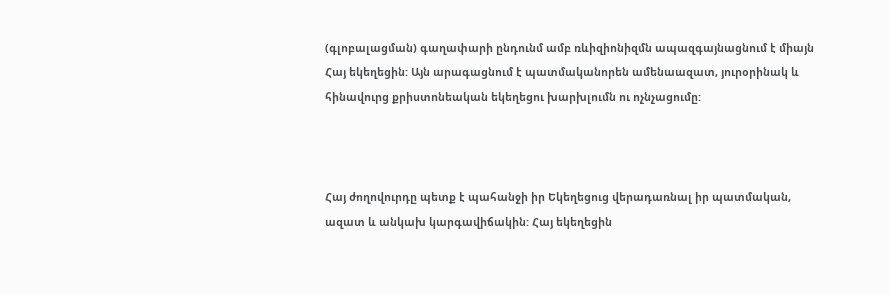(գլոբալացման) գաղափարի ընդունմ ամբ ռևիզիոնիզմն ապազգայնացնում է միայն Հայ եկեղեցին: Այն արագացնում է պատմականորեն ամենաազատ, յուրօրինակ և հինավուրց քրիստոնեական եկեղեցու խարխլումն ու ոչնչացումը:



Հայ ժողովուրդը պետք է պահանջի իր Եկեղեցուց վերադառնալ իր պատմական, ազատ և անկախ կարգավիճակին: Հայ եկեղեցին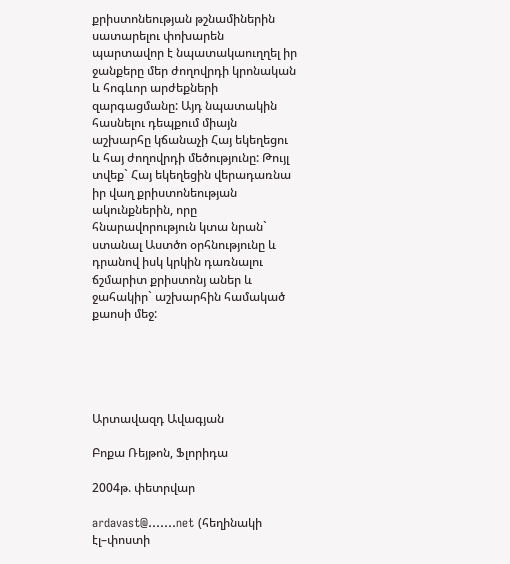քրիստոնեության թշնամիներին սատարելու փոխարեն պարտավոր է նպատակաուղղել իր ջանքերը մեր ժողովրդի կրոնական և հոգևոր արժեքների զարգացմանը: Այդ նպատակին հասնելու դեպքում միայն աշխարհը կճանաչի Հայ եկեղեցու և հայ ժողովրդի մեծությունը: Թույլ տվեք` Հայ եկեղեցին վերադառնա իր վաղ քրիստոնեության ակունքներին, որը հնարավորություն կտա նրան` ստանալ Աստծո օրհնությունը և դրանով իսկ կրկին դառնալու ճշմարիտ քրիստոնյ աներ և ջահակիր` աշխարհին համակած քաոսի մեջ:





Արտավազդ Ավագյան

Բոքա Ռեյթոն, Ֆլորիդա

2004թ. փետրվար

ardavast@.......net (հեղինակի էլ–փոստի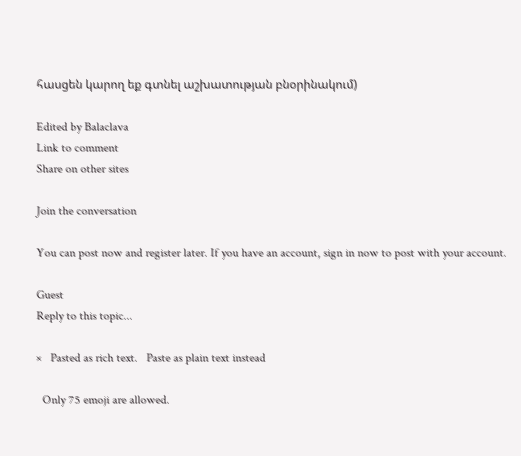հասցեն կարող եք գտնել աշխատության բնօրինակում)

Edited by Balaclava
Link to comment
Share on other sites

Join the conversation

You can post now and register later. If you have an account, sign in now to post with your account.

Guest
Reply to this topic...

×   Pasted as rich text.   Paste as plain text instead

  Only 75 emoji are allowed.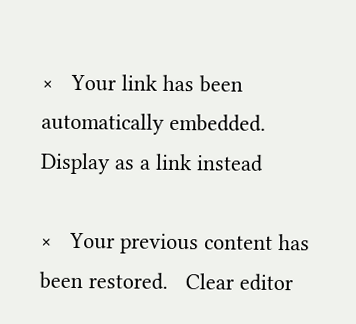×   Your link has been automatically embedded.   Display as a link instead

×   Your previous content has been restored.   Clear editor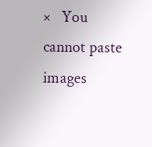×   You cannot paste images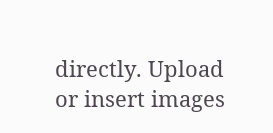directly. Upload or insert images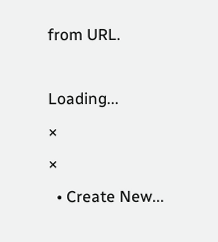from URL.

Loading...
×
×
  • Create New...